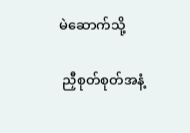မဲဆောက်သို့

 ညှီစုတ်စုတ်အနံ့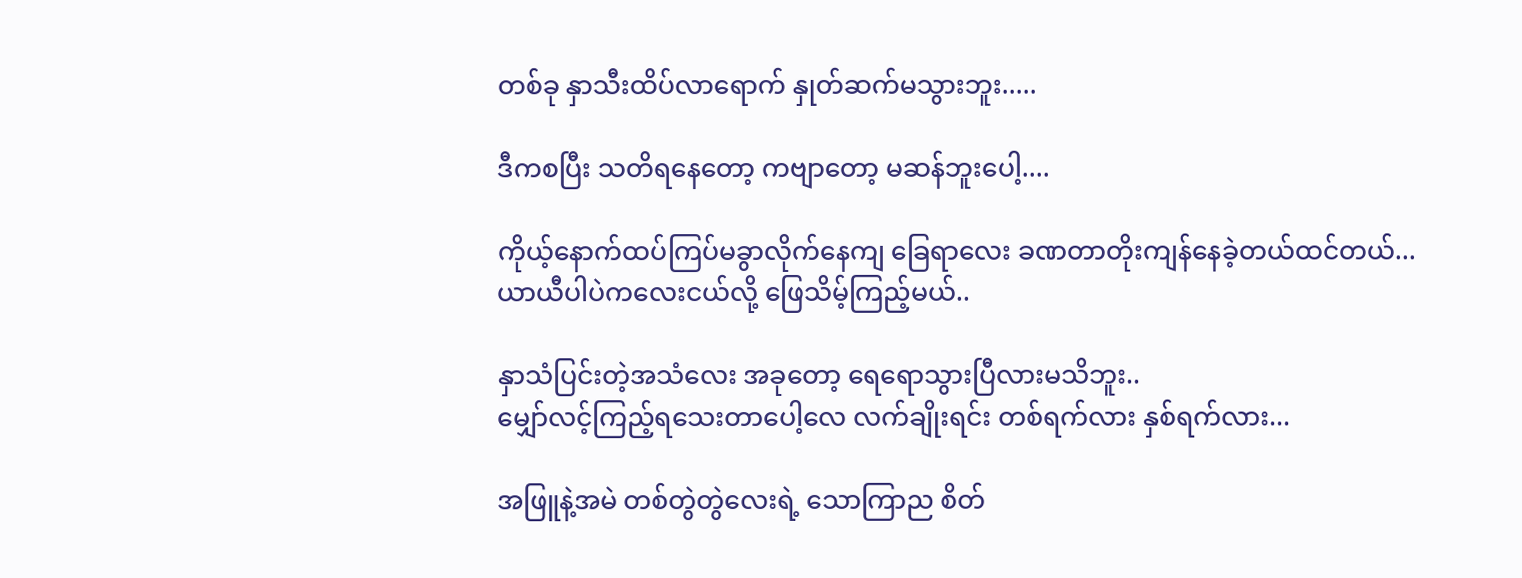တစ်ခု နှာသီးထိပ်လာရောက် နှုတ်ဆက်မသွားဘူး.....

ဒီကစပြီး သတိရနေတော့ ကဗျာတော့ မဆန်ဘူးပေါ့....

ကိုယ့်နောက်ထပ်ကြပ်မခွာလိုက်နေကျ ခြေရာလေး ခဏတာတိုးကျန်နေခဲ့တယ်ထင်တယ်...
ယာယီပါပဲကလေးငယ်လို့ ဖြေသိမ့်ကြည့်မယ်..

နှာသံပြင်းတဲ့အသံလေး အခုတော့ ရေရောသွားပြီလားမသိဘူး..
မျှော်လင့်ကြည့်ရသေးတာပေါ့လေ လက်ချိုးရင်း တစ်ရက်လား နှစ်ရက်လား...

အဖြူနဲ့အမဲ တစ်တွဲတွဲလေးရဲ့ သောကြာည စိတ်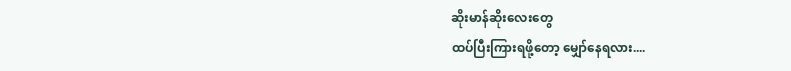ဆိုးမာန်ဆိုးလေးတွေ
ထပ်ပြီးကြားရဖို့တော့ မျှော်နေရလား....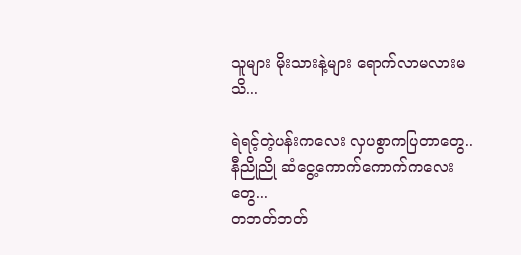သူများ မိုးသားနဲ့များ ရောက်လာမလားမသိ...

ရဲရင့်တဲ့ပန်းကလေး လှပစွာကပြတာတွေ..
နီညိုညို ဆံငွေ့ကောက်ကောက်ကလေးတွေ...
တဘတ်ဘတ်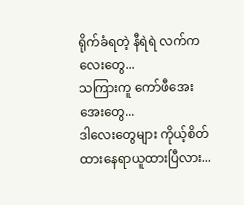ရိုက်ခံရတဲ့ နီရဲရဲ လက်ကလေးတွေ...
သကြားကူ ကော်ဖီအေးအေးတွေ...
ဒါလေးတွေများ ကိုယ့်စိတ်ထားနေရာယူထားပြီလား...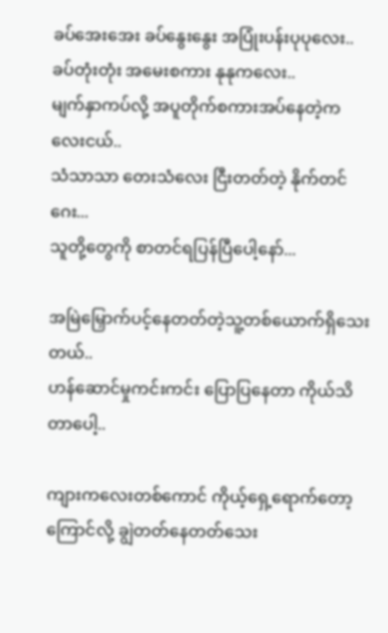ခပ်အေးအေး ခပ်နွေးနွေး အပြုံးပန်းပုပုလေး..
ခပ်တုံးတုံး အမေးစကား နုနုကလေး..
မျက်နှာကပ်လို့ အပူတိုက်စကားအပ်နေတဲ့ကလေးငယ်..
သံသာသာ တေးသံလေး ငြီးတတ်တဲ့ နိုက်တင်ဂေး...
သူတို့တွေကို စာတင်ရပြန်ပြီပေါ့နော်...

အမြဲမြှောက်ပင့်နေတတ်တဲ့သူ့တစ်ယောက်ရှိသေးတယ်..
ဟန်ဆောင်မှုကင်းကင်း ပြောပြနေတာ ကိုယ်သိတာပေါ့..

ကျားကလေးတစ်ကောင် ကိုယ့်ရှေ့ရောက်တော့ ကြောင်လို့ ချွဲတတ်နေတတ်သေး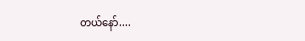တယ်နော်....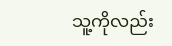သူ့ကိုလည်း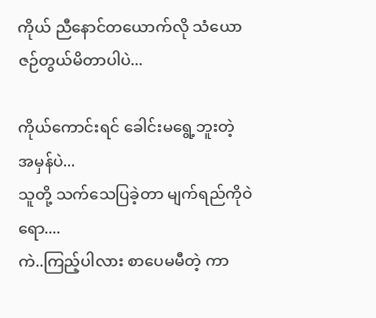ကိုယ် ညီနောင်တယောက်လို သံယောဇဉ်တွယ်မိတာပါပဲ...

ကိုယ်ကောင်းရင် ခေါင်းမရွေ့ဘူးတဲ့
အမှန်ပဲ...
သူတို့ သက်သေပြခဲ့တာ မျက်ရည်ကိုဝဲရော....
ကဲ..ကြည့်ပါလား စာပေမမီတဲ့ ကာ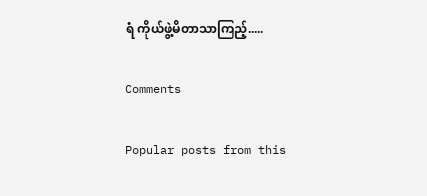ရံ ကိုယ်ဖွဲ့မိတာသာကြည့်.....

Comments

Popular posts from this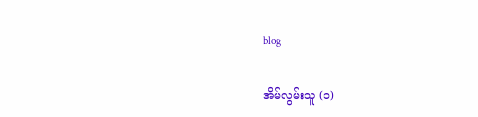blog

အိမ်လွမ်းသူ (၁)